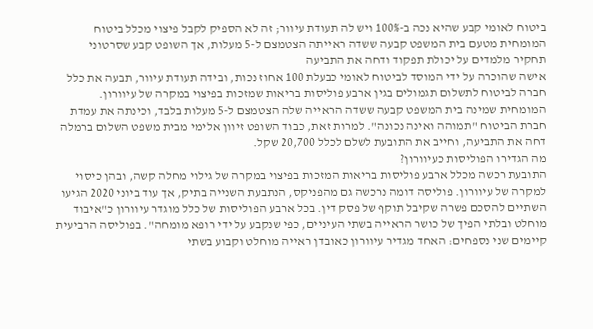ביטוח לאומי קבע שהיא נכה ב-100% ויש לה תעודת עיוור; זה לא הספיק לקבל פיצוי מכלל ביטוח
המומחית מטעם בית המשפט קבעה ששדה ראייתה הצטמצם ל-5 מעלות, אך השופט קבע שסרטוני תחקיר מלמדים על יכולת תפקוד ודחה את התביעה
אישה שהוכרה על ידי המוסד לביטוח לאומי כבעלת 100 אחוז נכות, ובידה תעודת עיוור, תבעה את כלל חברה לביטוח לתשלום תגמולים בגין ארבע פוליסות בריאות שמזכות בפיצוי במקרה של עיוורון. המומחית שמינה בית המשפט קבעה ששדה הראייה שלה הצטמצם ל-5 מעלות בלבד, וכינתה את עמדת חברת הביטוח "תמוהה ואינה נכונה". למרות זאת, כבוד השופט זיוון אלימי מבית משפט השלום ברמלה דחה את התביעה, וחייב את התובעת לשלם לכלל 20,700 שקל.
מה הגדירו הפוליסות כעיוורון?
התובעת רכשה מכלל ארבע פוליסות בריאות המזכות בפיצוי במקרה של גילוי מחלה קשה, ובהן כיסוי למקרה של עיוורון. פוליסה דומה נרכשה גם מהפניקס, הנתבעת השנייה בתיק, אך עוד ביוני 2020 הגיעו השתיים להסכם פשרה שקיבל תוקף של פסק דין. בכל ארבע הפוליסות של כלל מוגדר עיוורון כ"איבוד מוחלט ובלתי הפיך של כושר הראייה בשתי העיניים, כפי שנקבע על ידי רופא מומחה". בפוליסה הרביעית קיימים שני נספחים: האחד מגדיר עיוורון כאובדן ראייה מוחלט וקבוע בשתי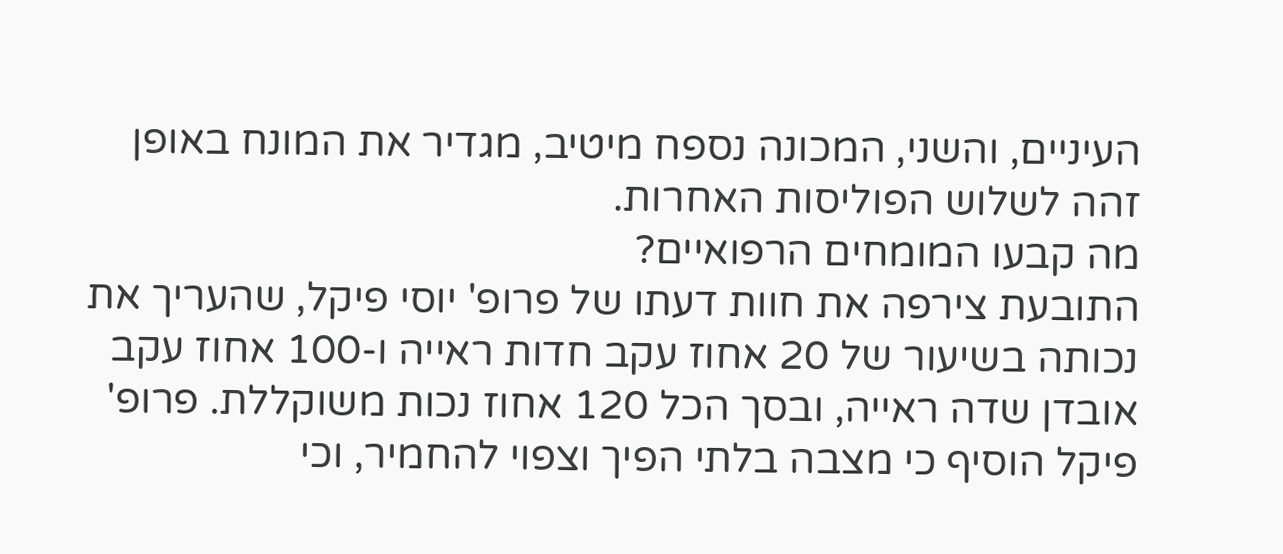העיניים, והשני, המכונה נספח מיטיב, מגדיר את המונח באופן זהה לשלוש הפוליסות האחרות.
מה קבעו המומחים הרפואיים?
התובעת צירפה את חוות דעתו של פרופ' יוסי פיקל, שהעריך את נכותה בשיעור של 20 אחוז עקב חדות ראייה ו-100 אחוז עקב אובדן שדה ראייה, ובסך הכל 120 אחוז נכות משוקללת. פרופ' פיקל הוסיף כי מצבה בלתי הפיך וצפוי להחמיר, וכי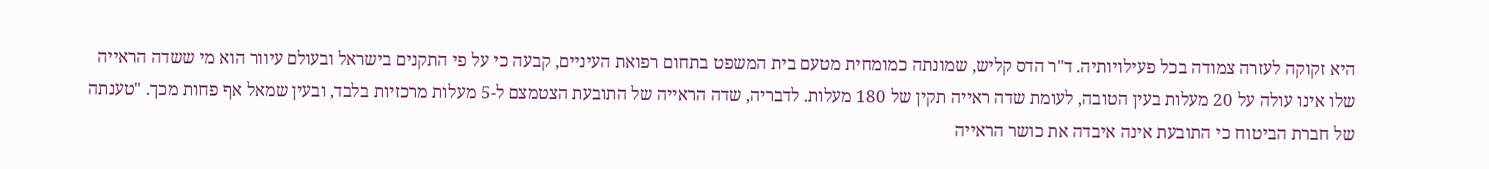היא זקוקה לעזרה צמודה בכל פעילויותיה. ד"ר הדס קליש, שמונתה כמומחית מטעם בית המשפט בתחום רפואת העיניים, קבעה כי על פי התקנים בישראל ובעולם עיוור הוא מי ששדה הראייה שלו אינו עולה על 20 מעלות בעין הטובה, לעומת שדה ראייה תקין של 180 מעלות. לדבריה, שדה הראייה של התובעת הצטמצם ל-5 מעלות מרכזיות בלבד, ובעין שמאל אף פחות מכך. "טענתה של חברת הביטוח כי התובעת אינה איבדה את כושר הראייה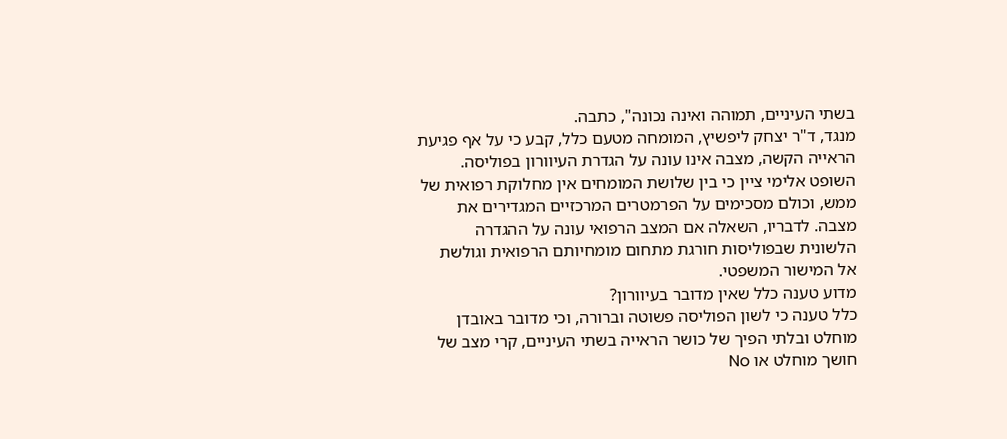בשתי העיניים, תמוהה ואינה נכונה", כתבה.
מנגד, ד"ר יצחק ליפשיץ, המומחה מטעם כלל, קבע כי על אף פגיעת הראייה הקשה, מצבה אינו עונה על הגדרת העיוורון בפוליסה. השופט אלימי ציין כי בין שלושת המומחים אין מחלוקת רפואית של ממש, וכולם מסכימים על הפרמטרים המרכזיים המגדירים את מצבה. לדבריו, השאלה אם המצב הרפואי עונה על ההגדרה הלשונית שבפוליסות חורגת מתחום מומחיותם הרפואית וגולשת אל המישור המשפטי.
מדוע טענה כלל שאין מדובר בעיוורון?
כלל טענה כי לשון הפוליסה פשוטה וברורה, וכי מדובר באובדן מוחלט ובלתי הפיך של כושר הראייה בשתי העיניים, קרי מצב של חושך מוחלט או No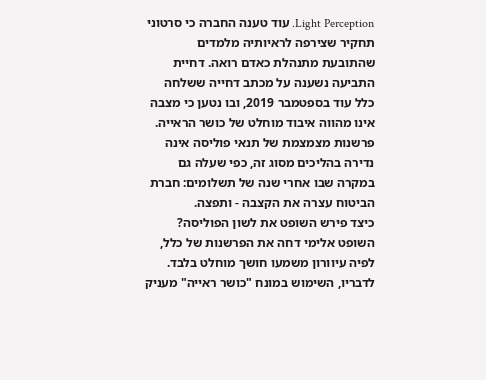Light Perception. עוד טענה החברה כי סרטוני תחקיר שצירפה לראיותיה מלמדים שהתובעת מתנהלת כאדם רואה. דחיית התביעה נשענה על מכתב דחייה ששלחה כלל עוד בספטמבר 2019, ובו נטען כי מצבה אינו מהווה איבוד מוחלט של כושר הראייה. פרשנות מצמצמת של תנאי פוליסה אינה נדירה בהליכים מסוג זה, כפי שעלה גם במקרה שבו אחרי שנה של תשלומים: חברת הביטוח עצרה את הקצבה - ותפצה.
כיצד פירש השופט את לשון הפוליסה?
השופט אלימי דחה את הפרשנות של כלל, לפיה עיוורון משמעו חושך מוחלט בלבד. לדבריו, השימוש במונח "כושר ראייה" מעניק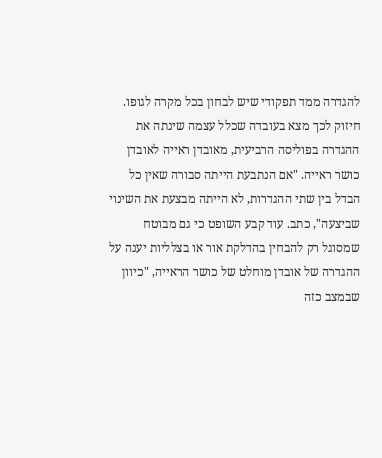להגדרה ממד תפקודי שיש לבחון בכל מקרה לגופו. חיזוק לכך מצא בעובדה שכלל עצמה שינתה את ההגדרה בפוליסה הרביעית, מאובדן ראייה לאובדן כושר ראייה. "אם הנתבעת הייתה סבורה שאין כל הבדל בין שתי ההגדרות, לא הייתה מבצעת את השינוי שביצעה", כתב. עוד קבע השופט כי גם מבוטח שמסוגל רק להבחין בהדלקת אור או בצלליות יענה על ההגדרה של אובדן מוחלט של כושר הראייה, "כיוון שבמצב כזה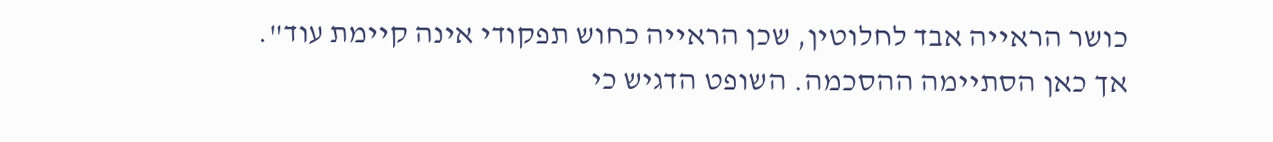כושר הראייה אבד לחלוטין, שכן הראייה כחוש תפקודי אינה קיימת עוד".
אך כאן הסתיימה ההסכמה. השופט הדגיש כי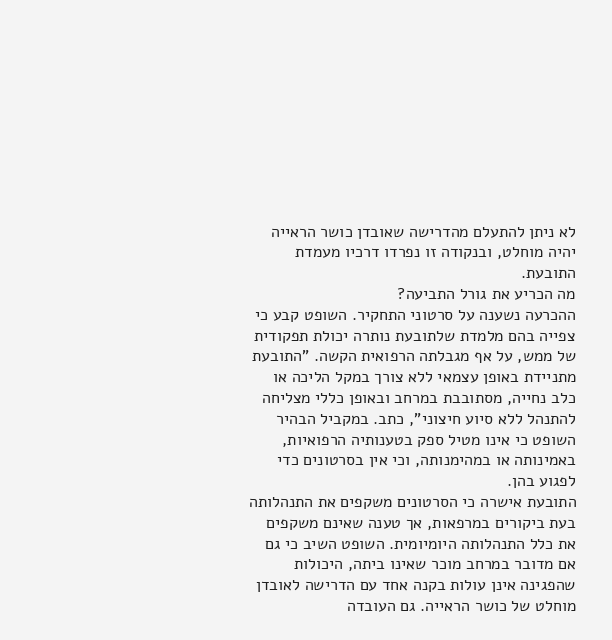לא ניתן להתעלם מהדרישה שאובדן כושר הראייה יהיה מוחלט, ובנקודה זו נפרדו דרכיו מעמדת התובעת.
מה הכריע את גורל התביעה?
ההכרעה נשענה על סרטוני התחקיר. השופט קבע כי צפייה בהם מלמדת שלתובעת נותרה יכולת תפקודית של ממש, על אף מגבלתה הרפואית הקשה. "התובעת מתניידת באופן עצמאי ללא צורך במקל הליכה או כלב נחייה, מסתובבת במרחב ובאופן כללי מצליחה להתנהל ללא סיוע חיצוני", כתב. במקביל הבהיר השופט כי אינו מטיל ספק בטענותיה הרפואיות, באמינותה או במהימנותה, וכי אין בסרטונים כדי לפגוע בהן.
התובעת אישרה כי הסרטונים משקפים את התנהלותה בעת ביקורים במרפאות, אך טענה שאינם משקפים את כלל התנהלותה היומיומית. השופט השיב כי גם אם מדובר במרחב מוכר שאינו ביתה, היכולות שהפגינה אינן עולות בקנה אחד עם הדרישה לאובדן מוחלט של כושר הראייה. גם העובדה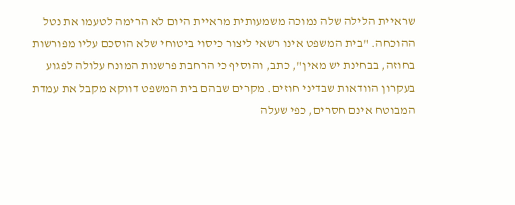שראיית הלילה שלה נמוכה משמעותית מראיית היום לא הרימה לטעמו את נטל ההוכחה. "בית המשפט אינו רשאי ליצור כיסוי ביטוחי שלא הוסכם עליו מפורשות בחוזה, בבחינת יש מאין", כתב, והוסיף כי הרחבת פרשנות המונח עלולה לפגוע בעקרון הוודאות שבדיני חוזים. מקרים שבהם בית המשפט דווקא מקבל את עמדת המבוטח אינם חסרים, כפי שעלה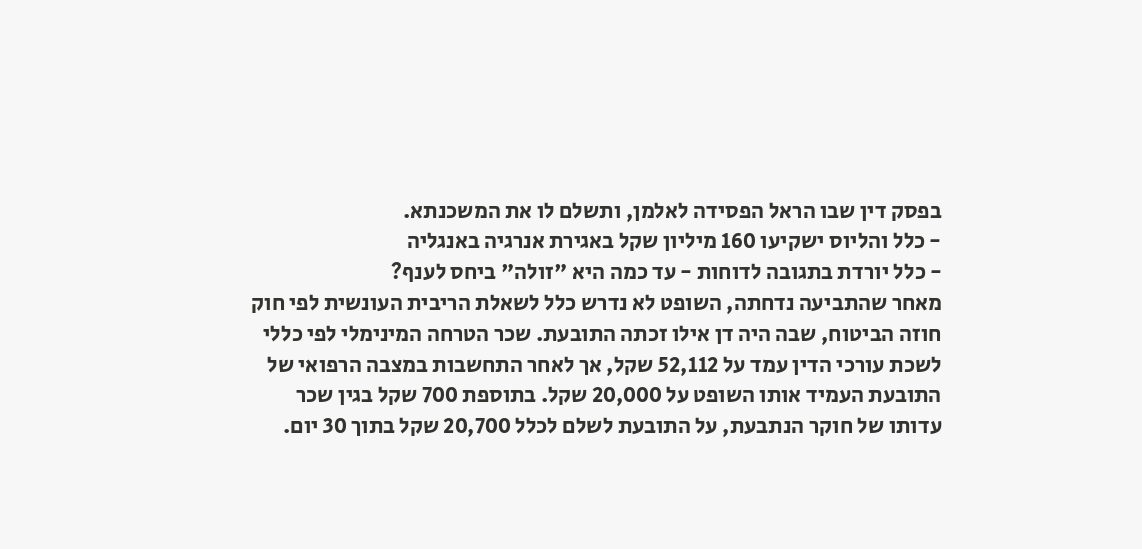בפסק דין שבו הראל הפסידה לאלמן, ותשלם לו את המשכנתא.
- כלל והליוס ישקיעו 160 מיליון שקל באגירת אנרגיה באנגליה
- כלל יורדת בתגובה לדוחות - עד כמה היא "זולה" ביחס לענף?
מאחר שהתביעה נדחתה, השופט לא נדרש כלל לשאלת הריבית העונשית לפי חוק חוזה הביטוח, שבה היה דן אילו זכתה התובעת. שכר הטרחה המינימלי לפי כללי לשכת עורכי הדין עמד על 52,112 שקל, אך לאחר התחשבות במצבה הרפואי של התובעת העמיד אותו השופט על 20,000 שקל. בתוספת 700 שקל בגין שכר עדותו של חוקר הנתבעת, על התובעת לשלם לכלל 20,700 שקל בתוך 30 יום.